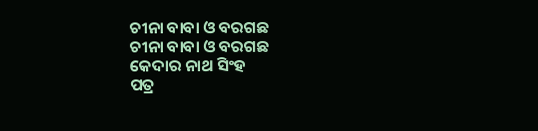ଚୀନା ବାବା ଓ ବରଗଛ
ଚୀନା ବାବା ଓ ବରଗଛ
କେଦାର ନାଥ ସିଂହ
ପତ୍ର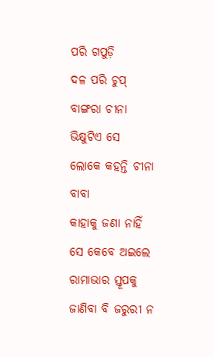ପରି ଗପୁଡ଼ି
ଦଳ ପରି ଚୁପ୍
ବାଙ୍ଗରା ଚୀନା ଭିକ୍ଷୁଟିଏ ସେ
ଲୋକେ କହନ୍ତି ଚୀନା ବାବା
କାହାକୁ ଜଣା ନାହିଁ
ସେ କେବେ ଅଇଲେ
ରାମାଭାର ସ୍ତୂପକୁ
ଜାଣିବା ବି ଜରୁରୀ ନ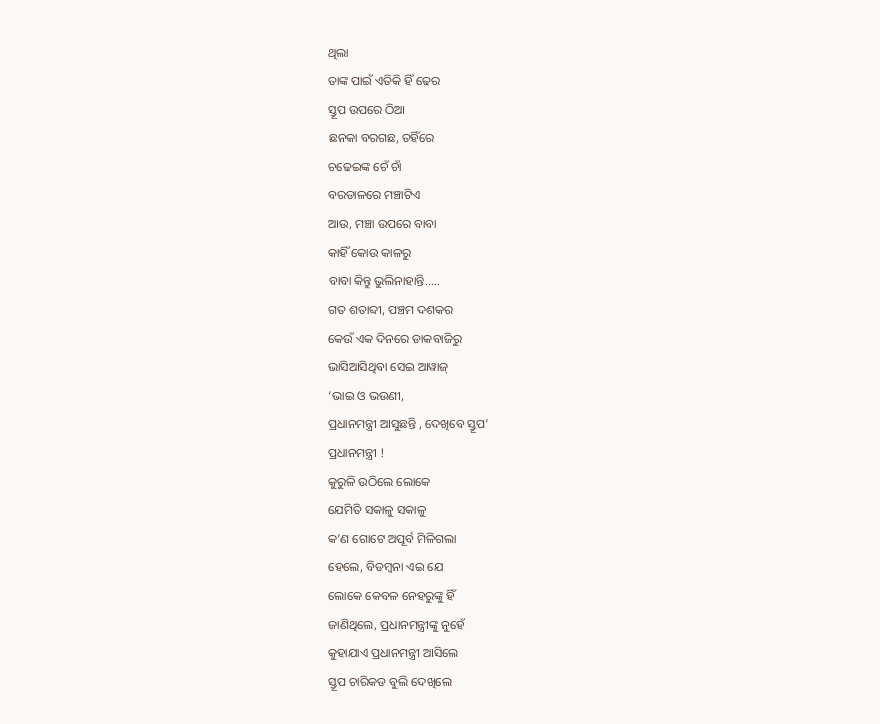ଥିଲା
ତାଙ୍କ ପାଇଁ ଏତିକି ହିଁ ଢେର
ସ୍ତୂପ ଉପରେ ଠିଆ
ଛନକା ବରଗଛ, ତହିଁରେ
ଚଢେଇଙ୍କ ଚେଁ ଚାଁ
ବରଡାଳରେ ମଞ୍ଚାଟିଏ
ଆଉ, ମଞ୍ଚା ଉପରେ ବାବା
କାହିଁ କୋଉ କାଳରୁ
ବାବା କିନ୍ତୁ ଭୁଲିନାହାନ୍ତି.....
ଗତ ଶତାବ୍ଦୀ, ପଞ୍ଚମ ଦଶକର
କେଉଁ ଏକ ଦିନରେ ଡାକବାଜିରୁ
ଭାସିଆସିଥିବା ସେଇ ଆୱାଜ୍
‘ଭାଇ ଓ ଭଉଣୀ,
ପ୍ରଧାନମନ୍ତ୍ରୀ ଆସୁଛନ୍ତି , ଦେଖିବେ ସ୍ତୂପ’
ପ୍ରଧାନମନ୍ତ୍ରୀ !
କୁରୁଳି ଉଠିଲେ ଲୋକେ
ଯେମିତି ସକାଳୁ ସକାଳୁ
କ’ଣ ଗୋଟେ ଅପୂର୍ବ ମିଳିଗଲା
ହେଲେ, ବିଡମ୍ବନା ଏଇ ଯେ
ଲୋକେ କେବଳ ନେହରୁଙ୍କୁ ହିଁ
ଜାଣିଥିଲେ, ପ୍ରଧାନମନ୍ତ୍ରୀଙ୍କୁ ନୁହେଁ
କୁହାଯାଏ ପ୍ରଧାନମନ୍ତ୍ରୀ ଆସିଲେ
ସ୍ତୂପ ଚାରିକଡ ବୁଲି ଦେଖିଲେ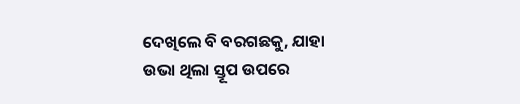ଦେଖିଲେ ବି ବରଗଛକୁ, ଯାହା
ଉଭା ଥିଲା ସ୍ତୂପ ଉପରେ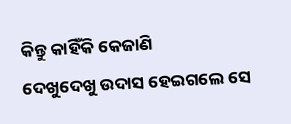କିନ୍ତୁ କାହିଁକି କେଜାଣି
ଦେଖୁଦେଖୁ ଉଦାସ ହେଇଗଲେ ସେ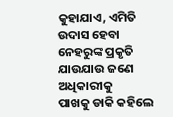କୁହାଯାଏ, ଏମିତି ଉଦାସ ହେବା
ନେହରୁଙ୍କ ପ୍ରକୃତି
ଯାଉଯାଉ ଜଣେ ଅଧିକାରୀକୁ
ପାଖକୁ ଡାକି କହିଲେ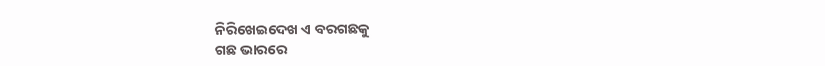ନିରିଖେଇଦେଖ ଏ ବରଗଛକୁ
ଗଛ ଭାରରେ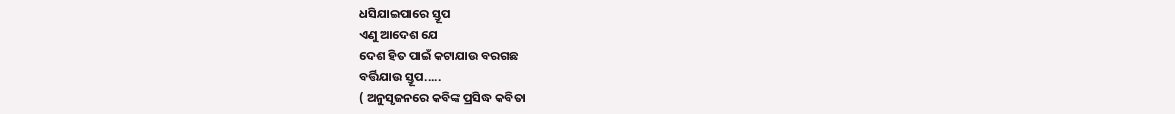ଧସିଯାଇପାରେ ସ୍ତୂପ
ଏଣୁ ଆଦେଶ ଯେ
ଦେଶ ହିତ ପାଇଁ କଟାଯାଉ ବରଗଛ
ବର୍ତ୍ତିଯାଉ ସ୍ତୂପ.....
( ଅନୁସୃଜନରେ କବିଙ୍କ ପ୍ରସିଦ୍ଧ କବିତା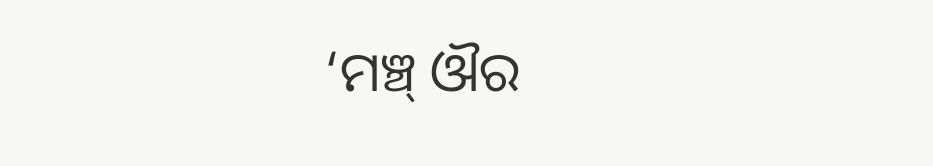‘ମଞ୍ଚ୍ ଔର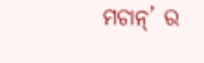ମଚାନ୍’ ର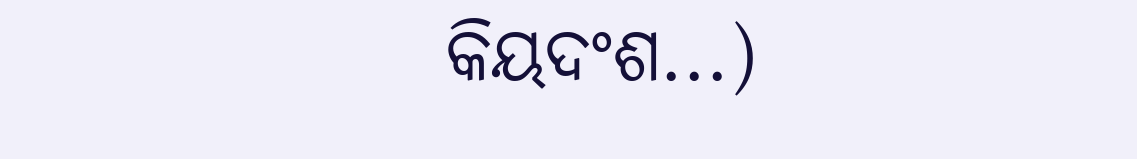କିୟଦଂଶ...)